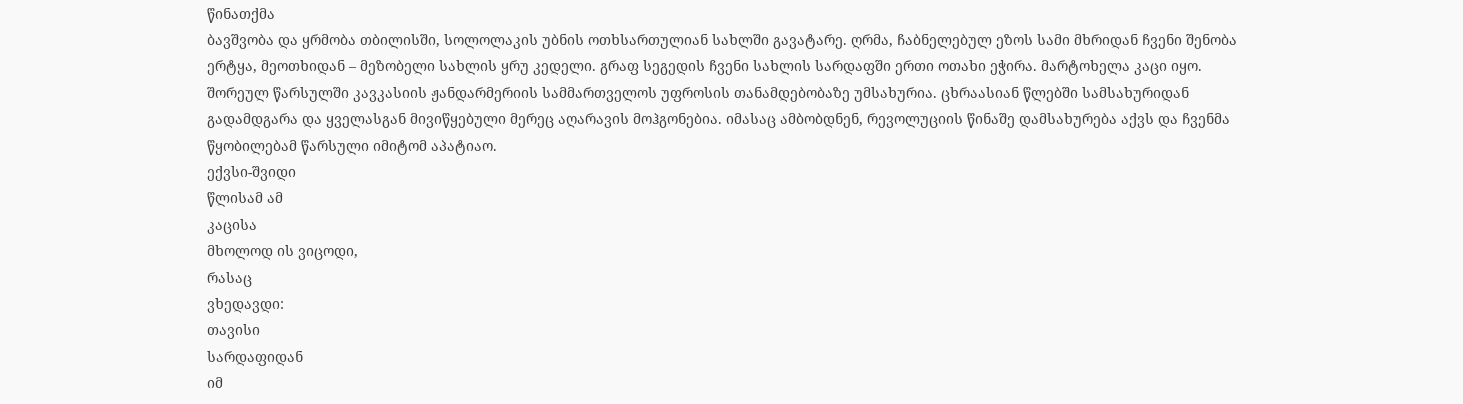წინათქმა
ბავშვობა და ყრმობა თბილისში, სოლოლაკის უბნის ოთხსართულიან სახლში გავატარე. ღრმა, ჩაბნელებულ ეზოს სამი მხრიდან ჩვენი შენობა ერტყა, მეოთხიდან – მეზობელი სახლის ყრუ კედელი. გრაფ სეგედის ჩვენი სახლის სარდაფში ერთი ოთახი ეჭირა. მარტოხელა კაცი იყო. შორეულ წარსულში კავკასიის ჟანდარმერიის სამმართველოს უფროსის თანამდებობაზე უმსახურია. ცხრაასიან წლებში სამსახურიდან გადამდგარა და ყველასგან მივიწყებული მერეც აღარავის მოჰგონებია. იმასაც ამბობდნენ, რევოლუციის წინაშე დამსახურება აქვს და ჩვენმა წყობილებამ წარსული იმიტომ აპატიაო.
ექვსი-შვიდი
წლისამ ამ
კაცისა
მხოლოდ ის ვიცოდი,
რასაც
ვხედავდი:
თავისი
სარდაფიდან
იმ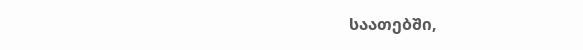საათებში,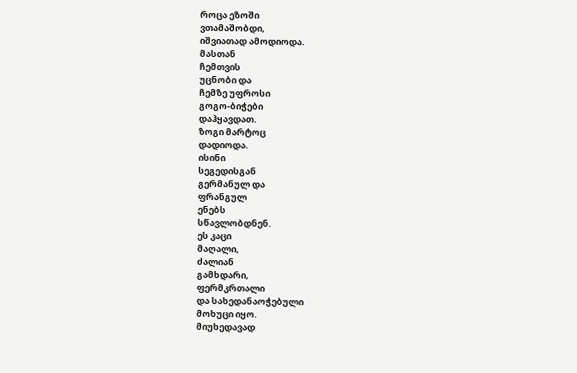როცა ეზოში
ვთამაშობდი,
იშვიათად ამოდიოდა.
მასთან
ჩემთვის
უცნობი და
ჩემზე უფროსი
გოგო-ბიჭები
დაჰყავდათ.
ზოგი მარტოც
დადიოდა.
ისინი
სეგედისგან
გერმანულ და
ფრანგულ
ენებს
სწავლობდნენ.
ეს კაცი
მაღალი,
ძალიან
გამხდარი,
ფერმკრთალი
და სახედანაოჭებული
მოხუცი იყო.
მიუხედავად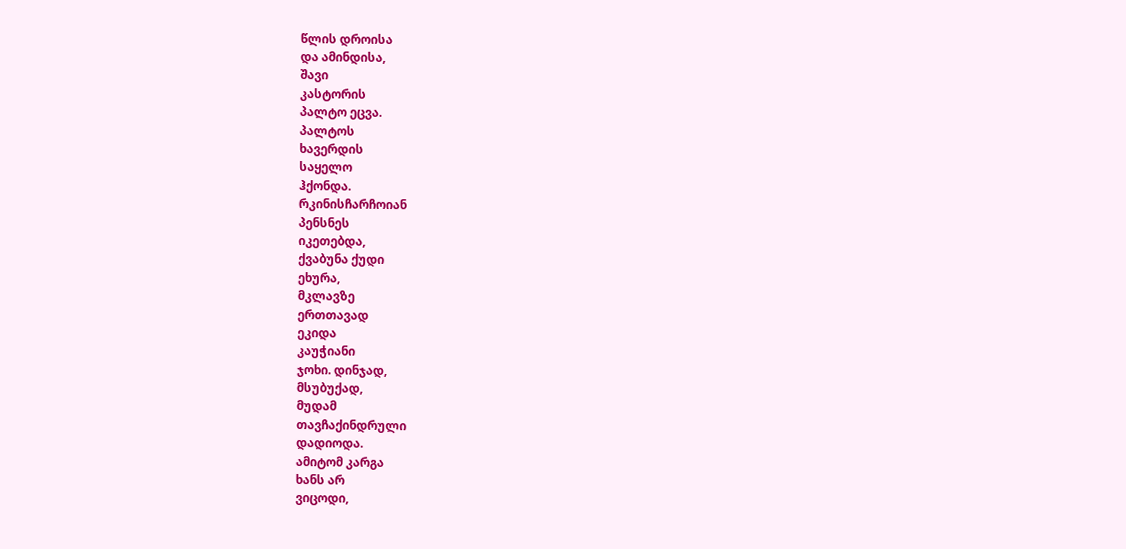წლის დროისა
და ამინდისა,
შავი
კასტორის
პალტო ეცვა.
პალტოს
ხავერდის
საყელო
ჰქონდა.
რკინისჩარჩოიან
პენსნეს
იკეთებდა,
ქვაბუნა ქუდი
ეხურა,
მკლავზე
ერთთავად
ეკიდა
კაუჭიანი
ჯოხი. დინჯად,
მსუბუქად,
მუდამ
თავჩაქინდრული
დადიოდა.
ამიტომ კარგა
ხანს არ
ვიცოდი,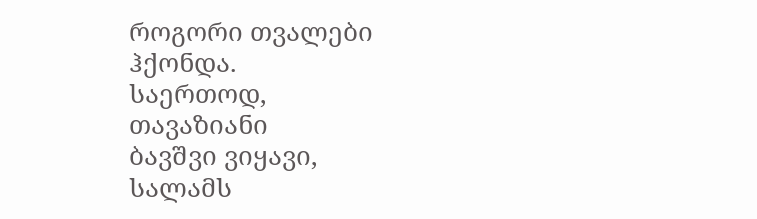როგორი თვალები
ჰქონდა.
საერთოდ,
თავაზიანი
ბავშვი ვიყავი,
სალამს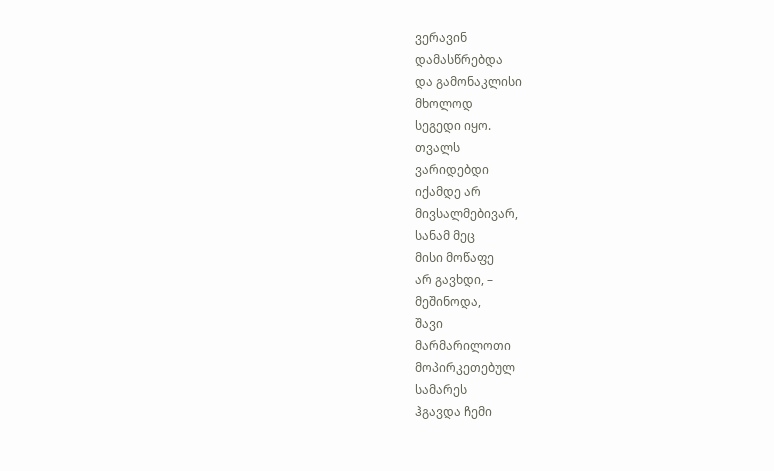ვერავინ
დამასწრებდა
და გამონაკლისი
მხოლოდ
სეგედი იყო.
თვალს
ვარიდებდი
იქამდე არ
მივსალმებივარ,
სანამ მეც
მისი მოწაფე
არ გავხდი, –
მეშინოდა,
შავი
მარმარილოთი
მოპირკეთებულ
სამარეს
ჰგავდა ჩემი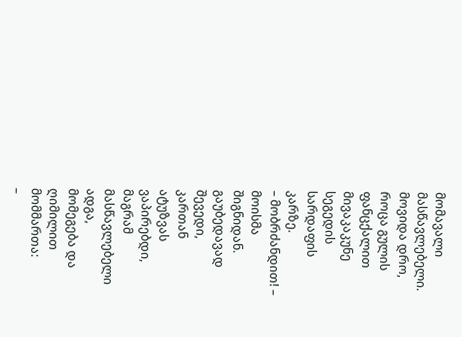მომავალი
მასწავლებელი.
მოვიდა დრო,
როცა გულის
ფანცქალით
მივაკაკუნე
სეგედის
სარდაფის
კარზე.
– მობრძანდით! –
მოისმა
შიგნიდან.
გაუბედავად
შევედი,
კართან
ატუზვას
ვაპირებდი,
მაგრამ
მასწავლებელი
ადგა,
მომეგება და
ღიმილით
მომმართა:
–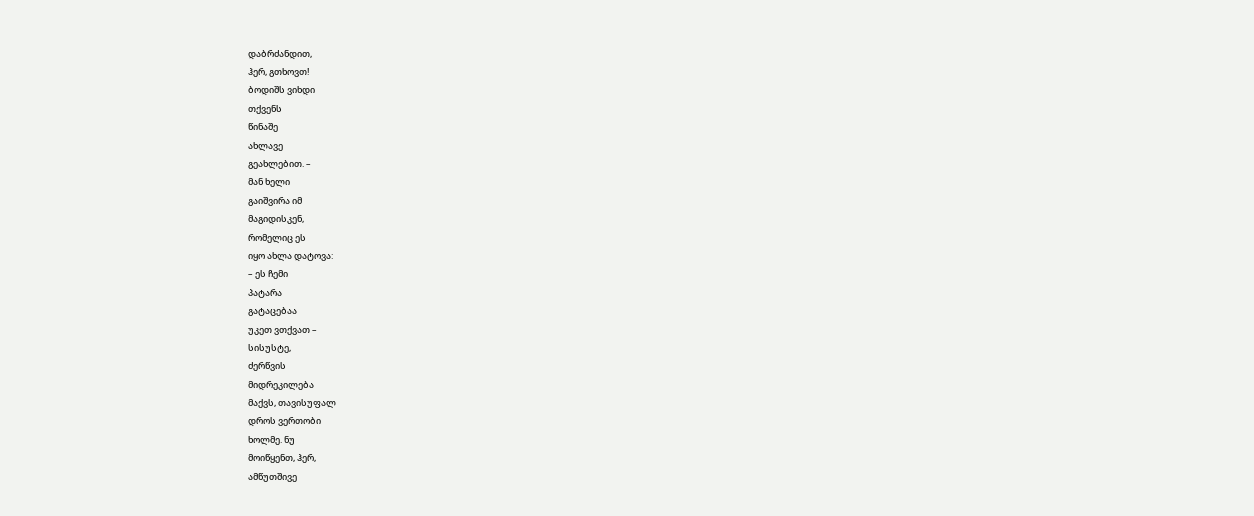დაბრძანდით,
ჰერ, გთხოვთ!
ბოდიშს ვიხდი
თქვენს
წინაშე
ახლავე
გეახლებით. –
მან ხელი
გაიშვირა იმ
მაგიდისკენ,
რომელიც ეს
იყო ახლა დატოვა:
– ეს ჩემი
პატარა
გატაცებაა
უკეთ ვთქვათ –
სისუსტე,
ძერწვის
მიდრეკილება
მაქვს, თავისუფალ
დროს ვერთობი
ხოლმე. ნუ
მოიწყენთ, ჰერ,
ამწუთშივე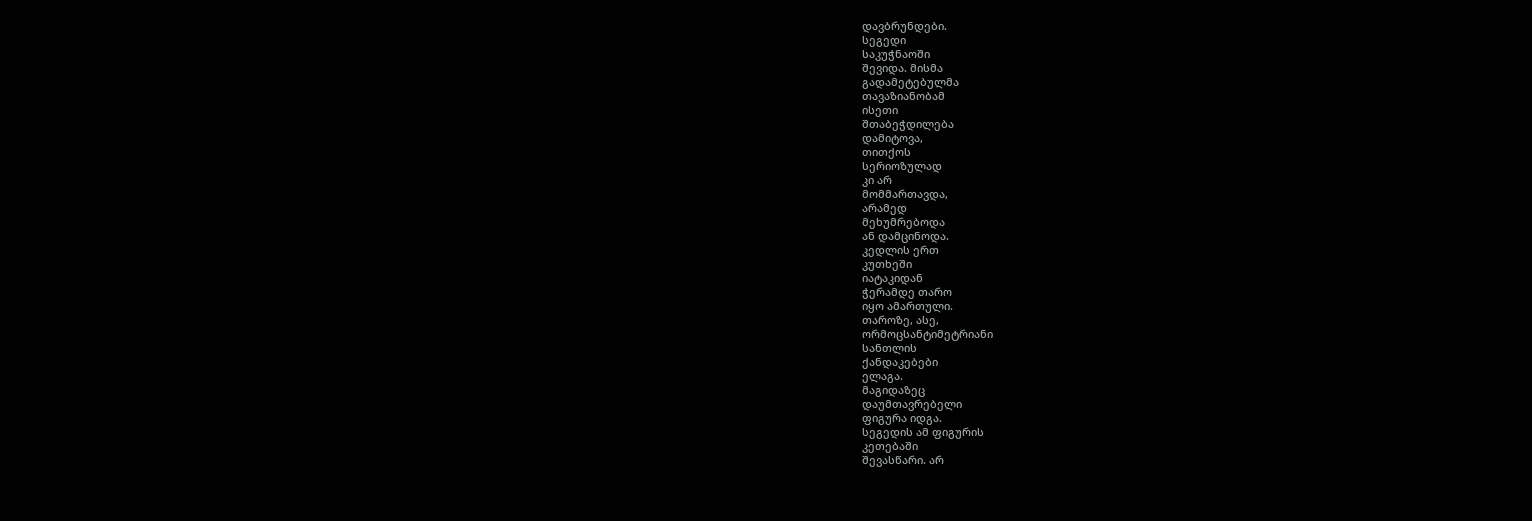დავბრუნდები.
სეგედი
საკუჭნაოში
შევიდა. მისმა
გადამეტებულმა
თავაზიანობამ
ისეთი
შთაბეჭდილება
დამიტოვა,
თითქოს
სერიოზულად
კი არ
მომმართავდა,
არამედ
მეხუმრებოდა
ან დამცინოდა.
კედლის ერთ
კუთხეში
იატაკიდან
ჭერამდე თარო
იყო ამართული.
თაროზე, ასე,
ორმოცსანტიმეტრიანი
სანთლის
ქანდაკებები
ელაგა.
მაგიდაზეც
დაუმთავრებელი
ფიგურა იდგა.
სეგედის ამ ფიგურის
კეთებაში
შევასწარი. არ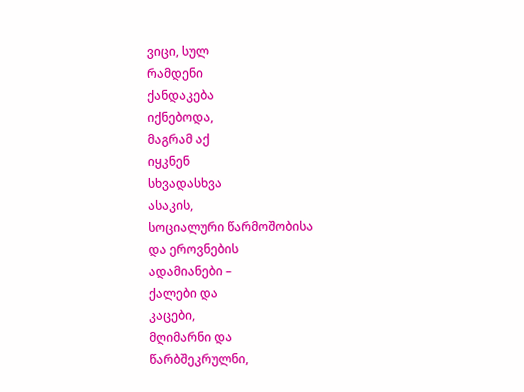ვიცი, სულ
რამდენი
ქანდაკება
იქნებოდა,
მაგრამ აქ
იყკნენ
სხვადასხვა
ასაკის,
სოციალური წარმოშობისა
და ეროვნების
ადამიანები –
ქალები და
კაცები,
მღიმარნი და
წარბშეკრულნი,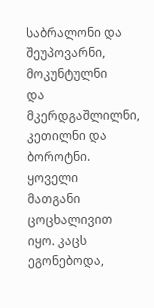საბრალონი და
შეუპოვარნი,
მოკუნტულნი
და მკერდგაშლილნი,
კეთილნი და
ბოროტნი.
ყოველი
მათგანი
ცოცხალივით
იყო. კაცს
ეგონებოდა,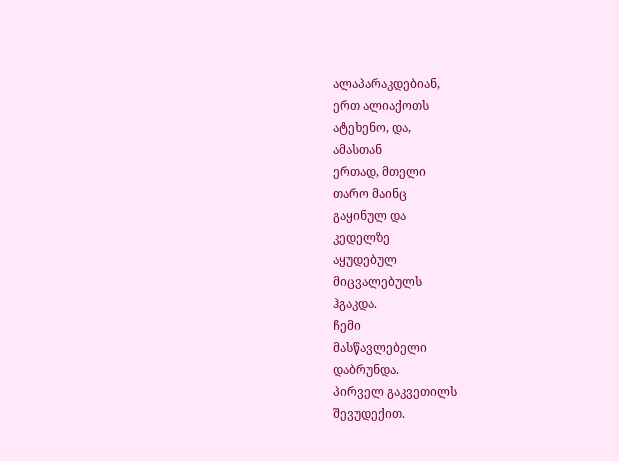ალაპარაკდებიან,
ერთ ალიაქოთს
ატეხენო, და,
ამასთან
ერთად, მთელი
თარო მაინც
გაყინულ და
კედელზე
აყუდებულ
მიცვალებულს
ჰგაკდა.
ჩემი
მასწავლებელი
დაბრუნდა.
პირველ გაკვეთილს
შევუდექით.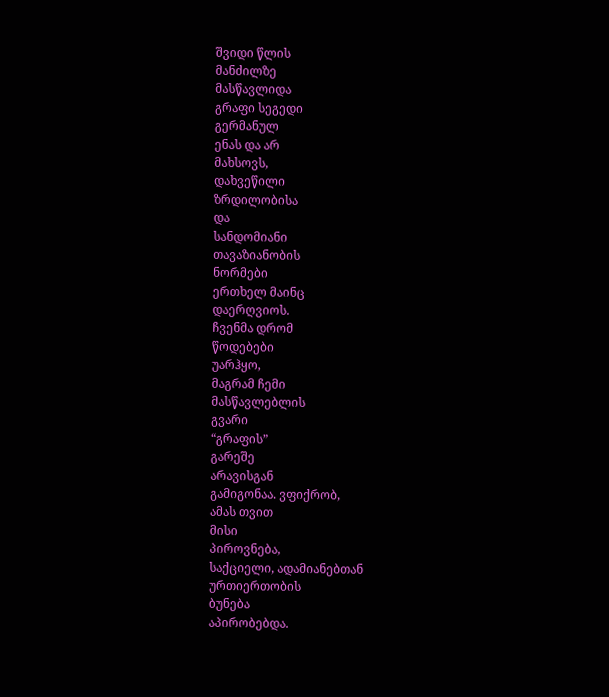შვიდი წლის
მანძილზე
მასწავლიდა
გრაფი სეგედი
გერმანულ
ენას და არ
მახსოვს,
დახვეწილი
ზრდილობისა
და
სანდომიანი
თავაზიანობის
ნორმები
ერთხელ მაინც
დაერღვიოს.
ჩვენმა დრომ
წოდებები
უარჰყო,
მაგრამ ჩემი
მასწავლებლის
გვარი
“გრაფის”
გარეშე
არავისგან
გამიგონაა. ვფიქრობ,
ამას თვით
მისი
პიროვნება,
საქციელი, ადამიანებთან
ურთიერთობის
ბუნება
აპირობებდა.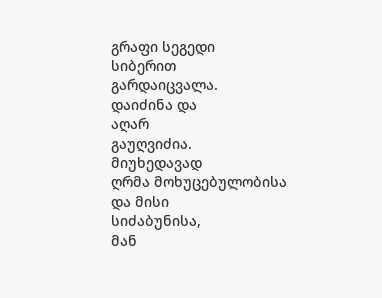გრაფი სეგედი
სიბერით
გარდაიცვალა.
დაიძინა და
აღარ
გაუღვიძია.
მიუხედავად
ღრმა მოხუცებულობისა
და მისი
სიძაბუნისა,
მან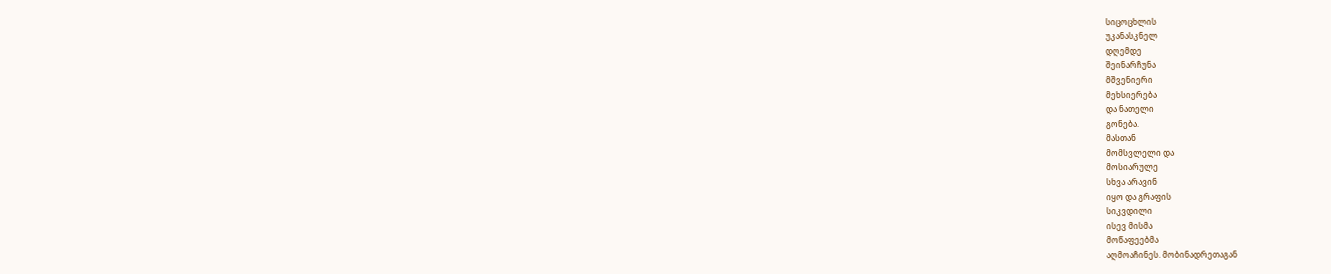სიცოცხლის
უკანასკნელ
დღემდე
შეინარჩუნა
მშვენიერი
მეხსიერება
და ნათელი
გონება.
მასთან
მომსვლელი და
მოსიარულე
სხვა არავინ
იყო და გრაფის
სიკვდილი
ისევ მისმა
მოწაფეებმა
აღმოაჩინეს. მობინადრეთაგან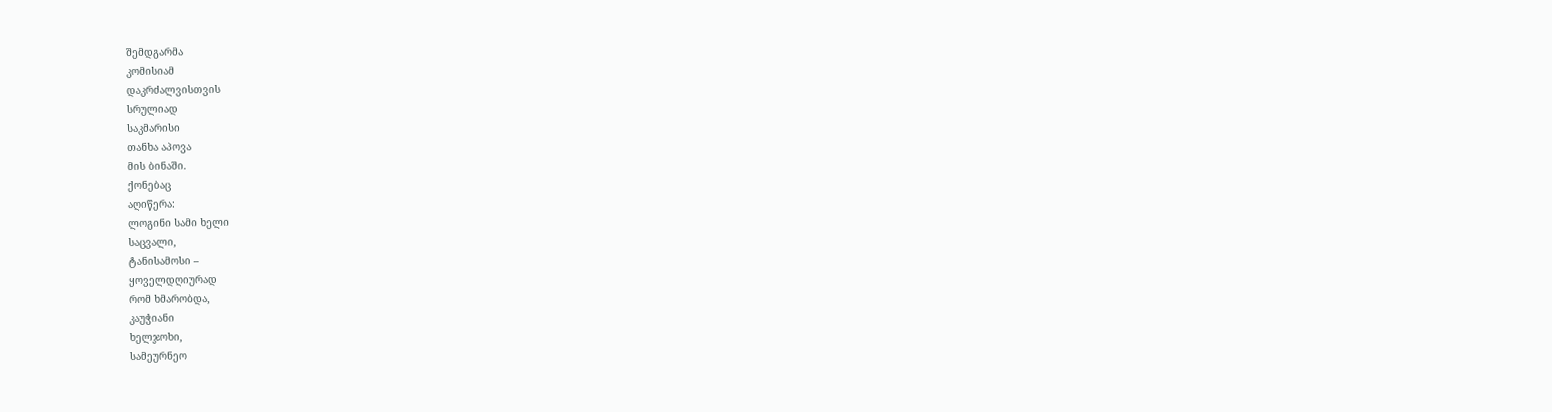შემდგარმა
კომისიამ
დაკრძალვისთვის
სრულიად
საკმარისი
თანხა აპოვა
მის ბინაში.
ქონებაც
აღიწერა:
ლოგინი სამი ხელი
საცვალი,
ტანისამოსი –
ყოველდღიურად
რომ ხმარობდა,
კაუჭიანი
ხელჯოხი,
სამეურნეო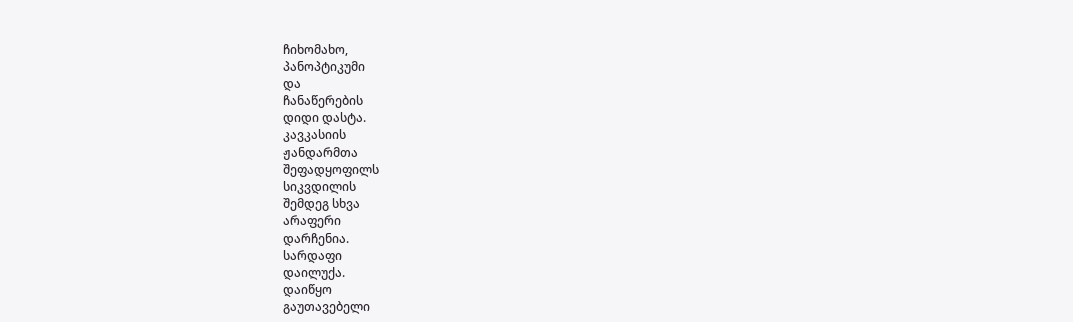ჩიხომახო,
პანოპტიკუმი
და
ჩანაწერების
დიდი დასტა.
კავკასიის
ჟანდარმთა
შეფადყოფილს
სიკვდილის
შემდეგ სხვა
არაფერი
დარჩენია.
სარდაფი
დაილუქა.
დაიწყო
გაუთავებელი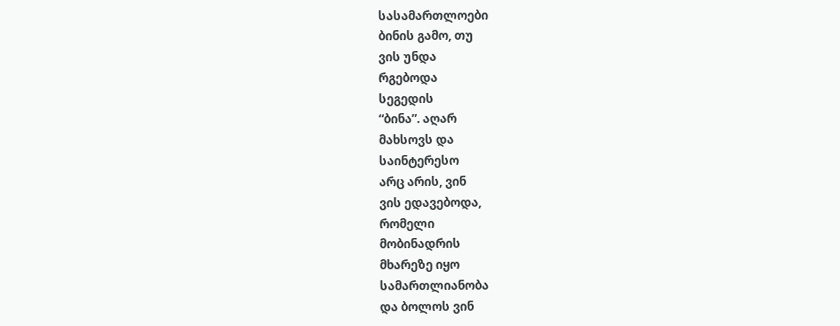სასამართლოები
ბინის გამო, თუ
ვის უნდა
რგებოდა
სეგედის
“ბინა”. აღარ
მახსოვს და
საინტერესო
არც არის, ვინ
ვის ედავებოდა,
რომელი
მობინადრის
მხარეზე იყო
სამართლიანობა
და ბოლოს ვინ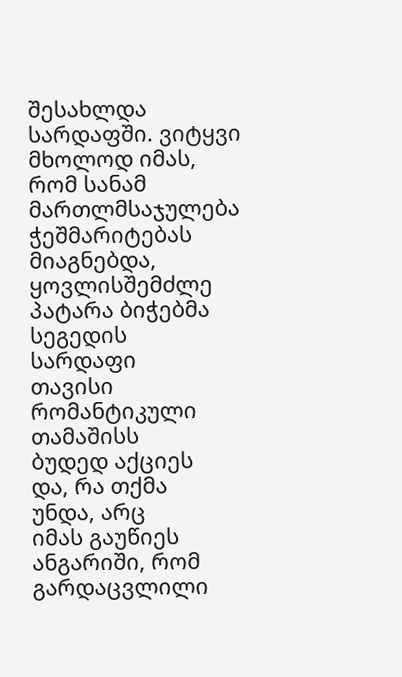შესახლდა
სარდაფში. ვიტყვი
მხოლოდ იმას,
რომ სანამ
მართლმსაჯულება
ჭეშმარიტებას
მიაგნებდა,
ყოვლისშემძლე
პატარა ბიჭებმა
სეგედის
სარდაფი
თავისი
რომანტიკული
თამაშისს
ბუდედ აქციეს
და, რა თქმა
უნდა, არც
იმას გაუწიეს
ანგარიში, რომ
გარდაცვლილი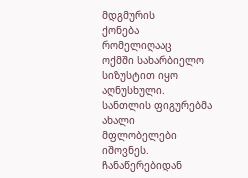მდგმურის
ქონება
რომელიღააც
ოქმში სახარბიელო
სიზუსტით იყო
აღნუსხული.
სანთლის ფიგურებმა
ახალი
მფლობელები
იშოვნეს.
ჩანაწერებიდან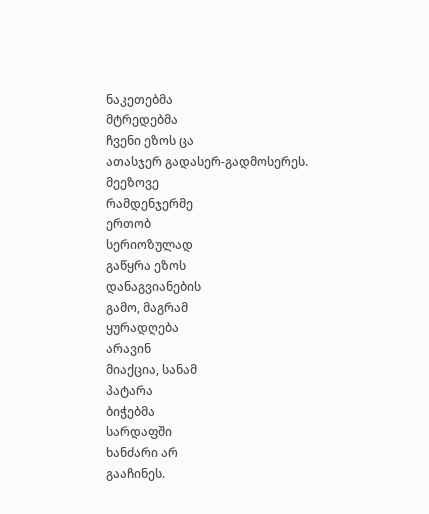ნაკეთებმა
მტრედებმა
ჩვენი ეზოს ცა
ათასჯერ გადასერ-გადმოსერეს.
მეეზოვე
რამდენჯერმე
ერთობ
სერიოზულად
გაწყრა ეზოს
დანაგვიანების
გამო, მაგრამ
ყურადღება
არავინ
მიაქცია, სანამ
პატარა
ბიჭებმა
სარდაფში
ხანძარი არ
გააჩინეს.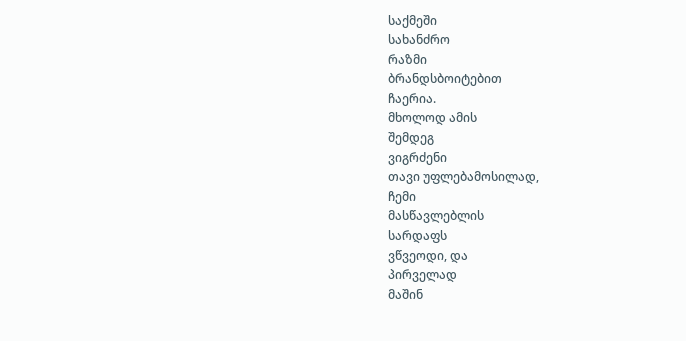საქმეში
სახანძრო
რაზმი
ბრანდსბოიტებით
ჩაერია.
მხოლოდ ამის
შემდეგ
ვიგრძენი
თავი უფლებამოსილად,
ჩემი
მასწავლებლის
სარდაფს
ვწვეოდი, და
პირველად
მაშინ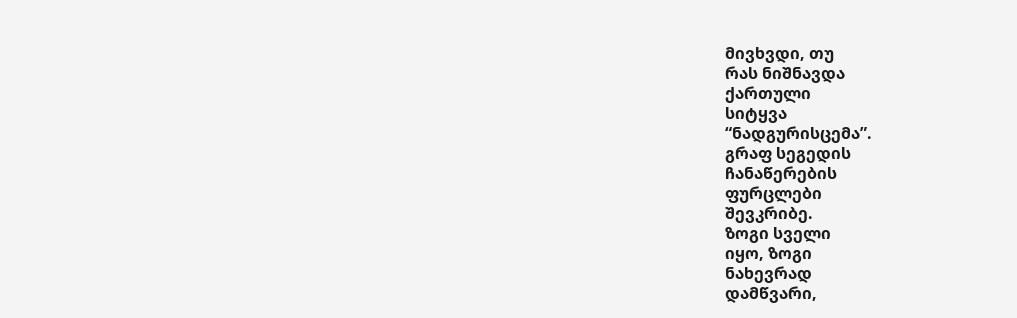მივხვდი, თუ
რას ნიშნავდა
ქართული
სიტყვა
“ნადგურისცემა”.
გრაფ სეგედის
ჩანაწერების
ფურცლები
შევკრიბე.
ზოგი სველი
იყო, ზოგი
ნახევრად
დამწვარი,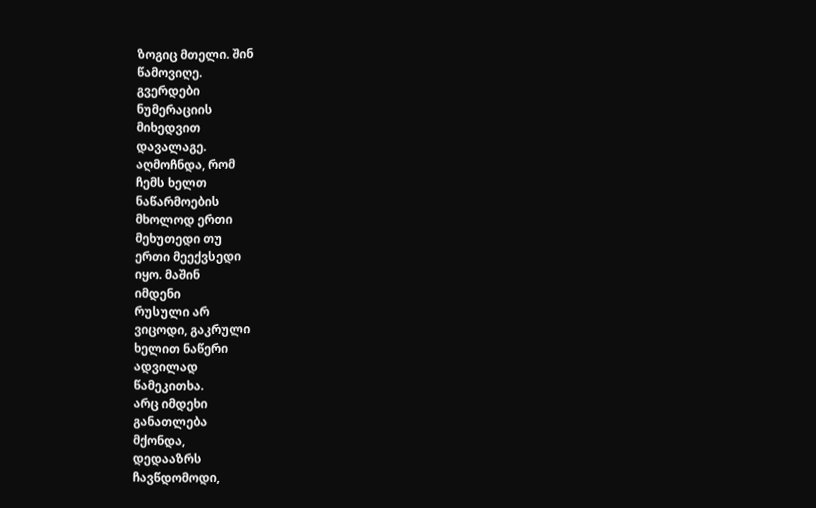ზოგიც მთელი. შინ
წამოვიღე.
გვერდები
ნუმერაციის
მიხედვით
დავალაგე.
აღმოჩნდა, რომ
ჩემს ხელთ
ნაწარმოების
მხოლოდ ერთი
მეხუთედი თუ
ერთი მეექვსედი
იყო. მაშინ
იმდენი
რუსული არ
ვიცოდი, გაკრული
ხელით ნაწერი
ადვილად
წამეკითხა.
არც იმდეხი
განათლება
მქონდა,
დედააზრს
ჩავწდომოდი,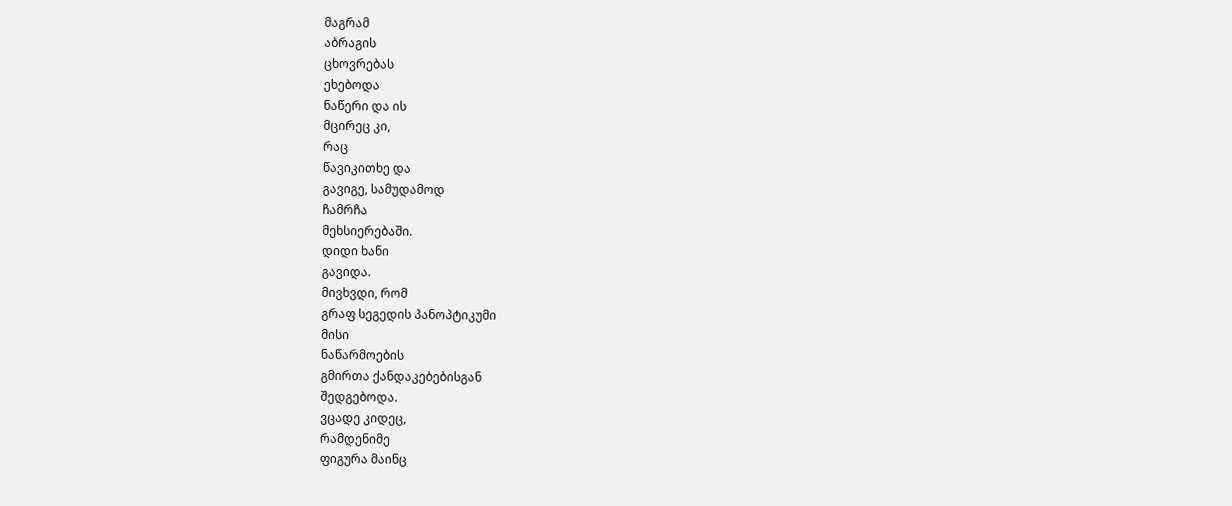მაგრამ
აბრაგის
ცხოვრებას
ეხებოდა
ნაწერი და ის
მცირეც კი,
რაც
წავიკითხე და
გავიგე, სამუდამოდ
ჩამრჩა
მეხსიერებაში.
დიდი ხანი
გავიდა.
მივხვდი, რომ
გრაფ სეგედის პანოპტიკუმი
მისი
ნაწარმოების
გმირთა ქანდაკებებისგან
შედგებოდა.
ვცადე კიდეც,
რამდენიმე
ფიგურა მაინც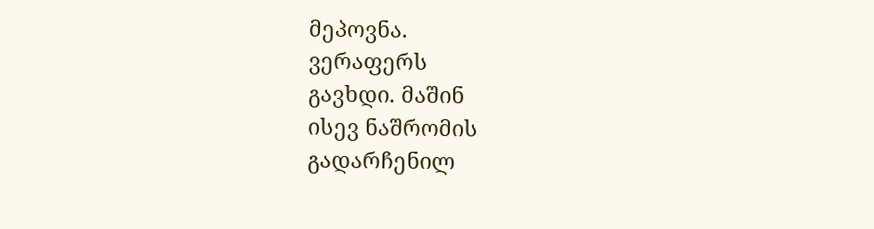მეპოვნა.
ვერაფერს
გავხდი. მაშინ
ისევ ნაშრომის
გადარჩენილ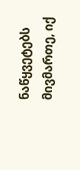ნაწყვეტებს
მივმართე, იქ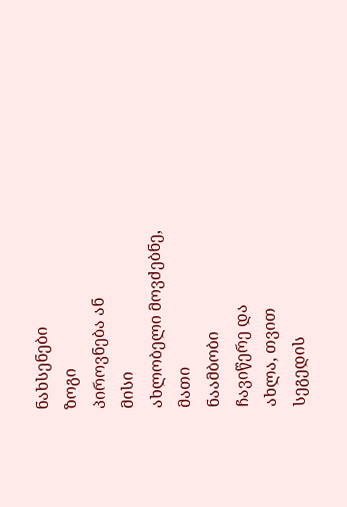ნახსენები
ზოგი
პიროვნება ან
მისი
ახლობელი მოვძებნე,
მათი
ნაამბობი
ჩავიწერე და
ახლა, თვით
სეგედის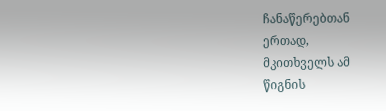ჩანაწერებთან
ერთად,
მკითხველს ამ
წიგნის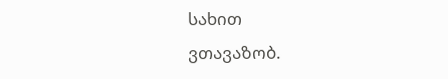სახით
ვთავაზობ.